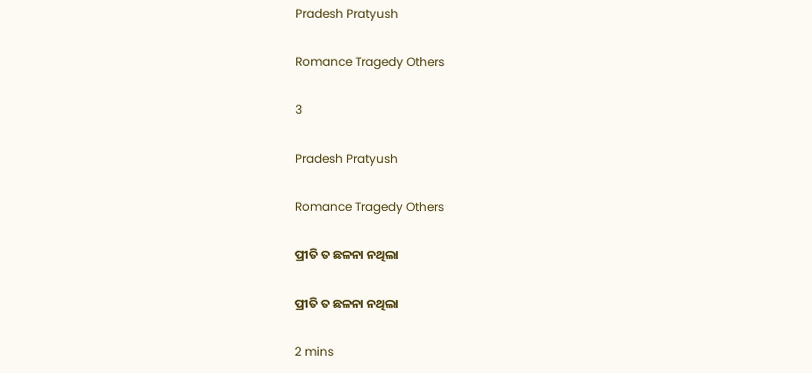Pradesh Pratyush

Romance Tragedy Others

3

Pradesh Pratyush

Romance Tragedy Others

ପ୍ରୀତି ତ ଛଳନା ନଥିଲା

ପ୍ରୀତି ତ ଛଳନା ନଥିଲା

2 mins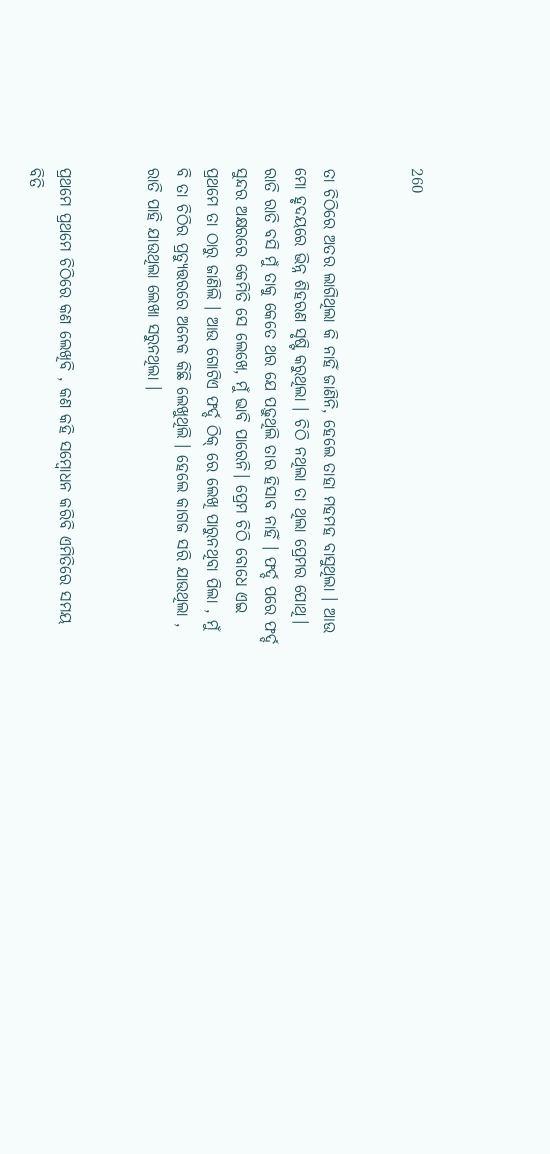260


ତା ଚିଠିରେ ଅତର ଲାଗିଥିଲା କି ନାହିଁ ଜାଣିନି, ହେଲେ ତାହା ମହମହ ବାସୁଥିଲା । ଆଉ ମୋ ହୃଦୟରେ ଭିନ୍ନ ଶିହରଣ ସୃଷ୍ଟି କରୁଥିଲା । ଚିଠି ନଥିଲା ତା ଥିଲା ପ୍ରେମର ପୋଥି। ରାତି ରାତି ବସି ମୁଁ ତାକୁ କେତେ ଥର ଯେ ପଢ଼ୁଥିଲି ତାର ହିସାବ ନାହିଁ । ଫର୍ଦ୍ଦ ପରେ ଫର୍ଦ୍ଦ ସୁନ୍ଦର ଅକ୍ଷରରେ କେମିତି ସେ ଲେଖେ, ମୁଁ ଭାବି ପାରେନି। ପ୍ରେମ ଚିଠି ବୋଧେ ଏଇ ପ୍ରଥମେ ତା ଠାରୁ ଜାଣିଲି । ଆଉ ଗୋଟିଏ ଫର୍ଦ୍ଦ ଠିକ୍ ରେ ଲେଖି ପାରୁନଥିବା ପିଲା , ମୁଁ ବି ତା ଚିଠିର ପ୍ରତ୍ୟୁତ୍ତରରେ ଅନେକ କିଛି ଲେଖୁଥିଲି । ହେଲେ କାଗଜ ସରି ଯାଉଥିଲା , ରାତି ପାହି ଯାଉଥିଲା ଲେଖା ସରୁନଥିଲା ।


ପ୍ରଥମେ ପ୍ରଥମେ ଚିଠିରେ କଣ ଲେଖିବି , କଣ କହି ସମ୍ବୋଧନ କରିବି ଏମିତିରେ ସମୟ ବିତି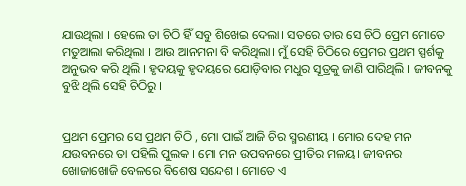ଯାଉଥିଲା । ହେଲେ ତା ଚିଠି ହିଁ ସବୁ ଶିଖେଇ ଦେଲା। ସତରେ ତାର ସେ ଚିଠି ପ୍ରେମ ମୋତେ ମତୁଆଲା କରିଥିଲା । ଆଉ ଆନମନା ବି କରିଥିଲା। ମୁଁ ସେହି ଚିଠିରେ ପ୍ରେମର ପ୍ରଥମ ସ୍ପର୍ଶକୁ ଅନୁଭବ କରି ଥିଲି । ହୃଦୟକୁ ହୃଦୟରେ ଯୋଡ଼ିବାର ମଧୁର ସୂତ୍ରକୁ ଜାଣି ପାରିଥିଲି । ଜୀବନକୁ ବୁଝି ଥିଲି ସେହି ଚିଠିରୁ ।


ପ୍ରଥମ ପ୍ରେମର ସେ ପ୍ରଥମ ଚିଠି , ମୋ ପାଇଁ ଆଜି ଚିର ସ୍ମରଣୀୟ । ମୋର ଦେହ ମନ ଯଉବନରେ ତା ପହିଲି ପୁଲକ । ମୋ ମନ ଉପବନରେ ପ୍ରୀତିର ମଳୟ। ଜୀବନର ଖୋଜାଖୋଜି ବେଳରେ ବିଶେଷ ସନ୍ଦେଶ । ମୋତେ ଏ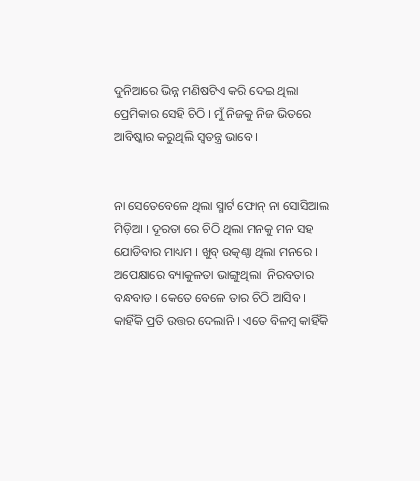ଦୁନିଆରେ ଭିନ୍ନ ମଣିଷଟିଏ କରି ଦେଇ ଥିଲା ପ୍ରେମିକାର ସେହି ଚିଠି । ମୁଁ ନିଜକୁ ନିଜ ଭିତରେ ଆବିଷ୍କାର କରୁଥିଲି ସ୍ଵତନ୍ତ୍ର ଭାବେ ।


ନା ସେତେବେଳେ ଥିଲା ସ୍ମାର୍ଟ ଫୋନ୍ ନା ସୋସିଆଲ ମିଡ଼ିଆ । ଦୂରତା ରେ ଚିଠି ଥିଲା ମନକୁ ମନ ସହ ଯୋଡିବାର ମାଧ୍ୟମ । ଖୁବ୍ ଉତ୍କଣ୍ଠା ଥିଲା ମନରେ । ଅପେକ୍ଷାରେ ବ୍ୟାକୁଳତା ଭାଙ୍ଗୁଥିଲା  ନିରବତାର ବନ୍ଧବାଡ । କେତେ ବେଳେ ତାର ଚିଠି ଆସିବ । କାହିଁକି ପ୍ରତି ଉତ୍ତର ଦେଲାନି । ଏତେ ବିଳମ୍ବ କାହିଁକି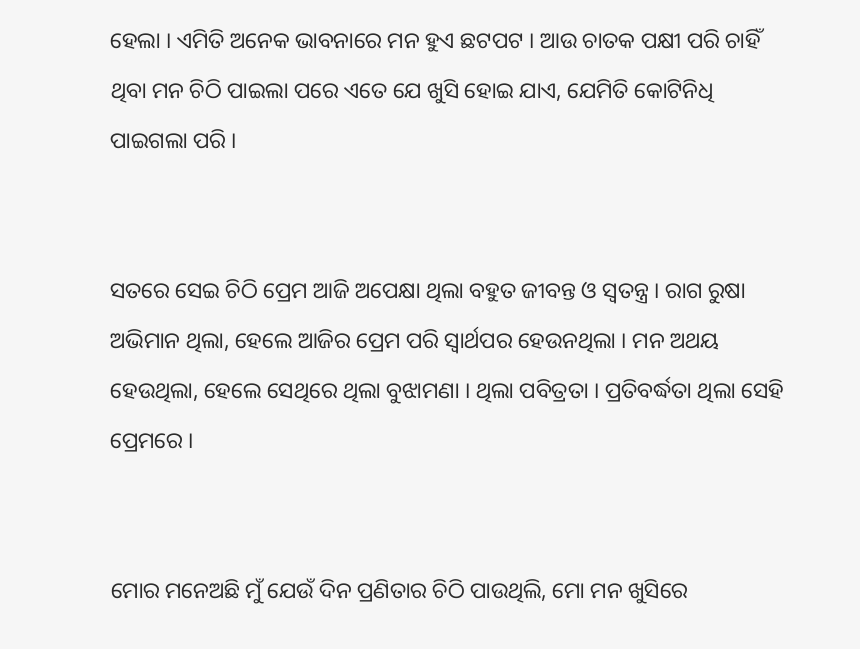ହେଲା । ଏମିତି ଅନେକ ଭାବନାରେ ମନ ହୁଏ ଛଟପଟ । ଆଉ ଚାତକ ପକ୍ଷୀ ପରି ଚାହିଁ ଥିବା ମନ ଚିଠି ପାଇଲା ପରେ ଏତେ ଯେ ଖୁସି ହୋଇ ଯାଏ, ଯେମିତି କୋଟିନିଧି ପାଇଗଲା ପରି ।


ସତରେ ସେଇ ଚିଠି ପ୍ରେମ ଆଜି ଅପେକ୍ଷା ଥିଲା ବହୁତ ଜୀବନ୍ତ ଓ ସ୍ଵତନ୍ତ୍ର । ରାଗ ରୁଷା ଅଭିମାନ ଥିଲା, ହେଲେ ଆଜିର ପ୍ରେମ ପରି ସ୍ଵାର୍ଥପର ହେଉନଥିଲା । ମନ ଅଥୟ ହେଉଥିଲା, ହେଲେ ସେଥିରେ ଥିଲା ବୁଝାମଣା । ଥିଲା ପବିତ୍ରତା । ପ୍ରତିବର୍ଦ୍ଧତା ଥିଲା ସେହି ପ୍ରେମରେ ।


ମୋର ମନେଅଛି ମୁଁ ଯେଉଁ ଦିନ ପ୍ରଣିତାର ଚିଠି ପାଉଥିଲି, ମୋ ମନ ଖୁସିରେ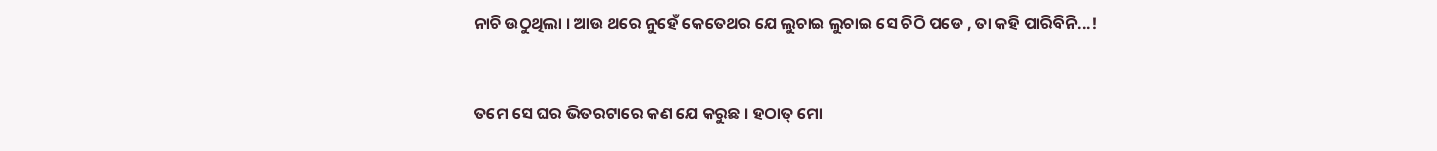ନାଚି ଉଠୁଥିଲା । ଆଉ ଥରେ ନୁହେଁ କେତେଥର ଯେ ଲୁଚାଇ ଲୁଚାଇ ସେ ଚିଠି ପଡେ , ତା କହି ପାରିବିନି...!


ତମେ ସେ ଘର ଭିତରଟାରେ କଣ ଯେ କରୁଛ । ହଠାତ୍ ମୋ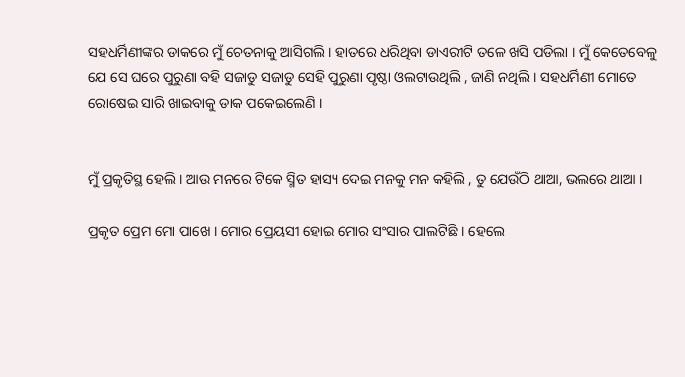ସହଧର୍ମିଣୀଙ୍କର ଡାକରେ ମୁଁ ଚେତନାକୁ ଆସିଗଲି । ହାତରେ ଧରିଥିବା ଡାଏରୀଟି ତଳେ ଖସି ପଡିଲା । ମୁଁ କେତେବେଳୁ ଯେ ସେ ଘରେ ପୁରୁଣା ବହି ସଜାଡୁ ସଜାଡୁ ସେହି ପୁରୁଣା ପୃଷ୍ଠା ଓଲଟାଉଥିଲି , ଜାଣି ନଥିଲି । ସହଧର୍ମିଣୀ ମୋତେ ରୋଷେଇ ସାରି ଖାଇବାକୁ ଡାକ ପକେଇଲେଣି ।


ମୁଁ ପ୍ରକୃତିସ୍ଥ ହେଲି । ଆଉ ମନରେ ଟିକେ ସ୍ମିତ ହାସ୍ୟ ଦେଇ ମନକୁ ମନ କହିଲି , ତୁ ଯେଉଁଠି ଥାଆ, ଭଲରେ ଥାଆ ।

ପ୍ରକୃତ ପ୍ରେମ ମୋ ପାଖେ । ମୋର ପ୍ରେୟସୀ ହୋଇ ମୋର ସଂସାର ପାଲଟିଛି । ହେଲେ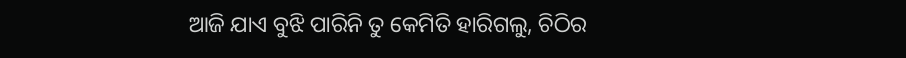ଆଜି ଯାଏ ବୁଝି ପାରିନି ତୁ କେମିତି ହାରିଗଲୁ, ଚିଠିର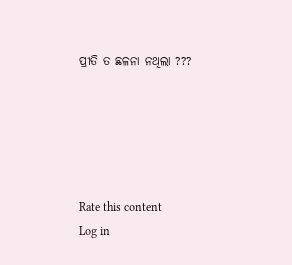ପ୍ରୀତି ତ ଛଳନା ନଥିଲା ???





Rate this content
Log in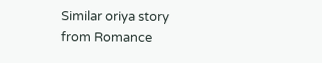Similar oriya story from Romance